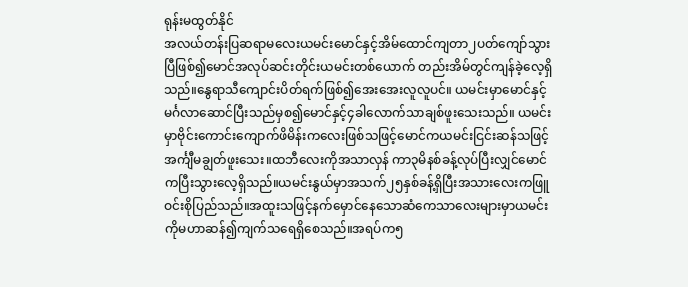ရုန်းမထွတ်နိုင်
အလယ်တန်းပြဆရာမလေးယမင်းမောင်နှင့်အိမ်ထောင်ကျတာ၂ပတ်ကျော်သွားပြီဖြစ်၍မောင်အလုပ်ဆင်းတိုင်းယမင်းတစ်ယောက် တည်းအိမ်တွင်ကျန်ခဲ့လေ့ရှိသည်။နွေရာသီကျောင်းပိတ်ရက်ဖြစ်၍အေးအေးလူလူပင်။ ယမင်းမှာမောင်နှင့်မင်္ဂလာဆောင်ပြီးသည်မှစ၍မောင်နှင့်၄ခါလောက်သာချစ်ဖူးသေးသည်။ ယမင်းမှာဗိုင်းကောင်းကျောက်ဖိမိန်းကလေးဖြစ်သဖြင့်မောင်ကယမင်းငြင်းဆန်သဖြင့်အင်္ကျီမချွတ်ဖူးသေး။ထဘီလေးကိုအသာလှန် ကာ၃မိနစ်ခန့်လုပ်ပြီးလျှင်မောင်ကပြီးသွားလေ့ရှိသည်။ယမင်းနွယ်မှာအသက်၂၅နှစ်ခန့်ရှိပြီးအသားလေးကဖြူဝင်းစိုပြည်သည်။အထူးသဖြင့်နက်မှောင်နေသောဆံကေသာလေးများမှာယမင်းကိုမဟာဆန်၍ကျက်သရေရှိစေသည်။အရပ်က၅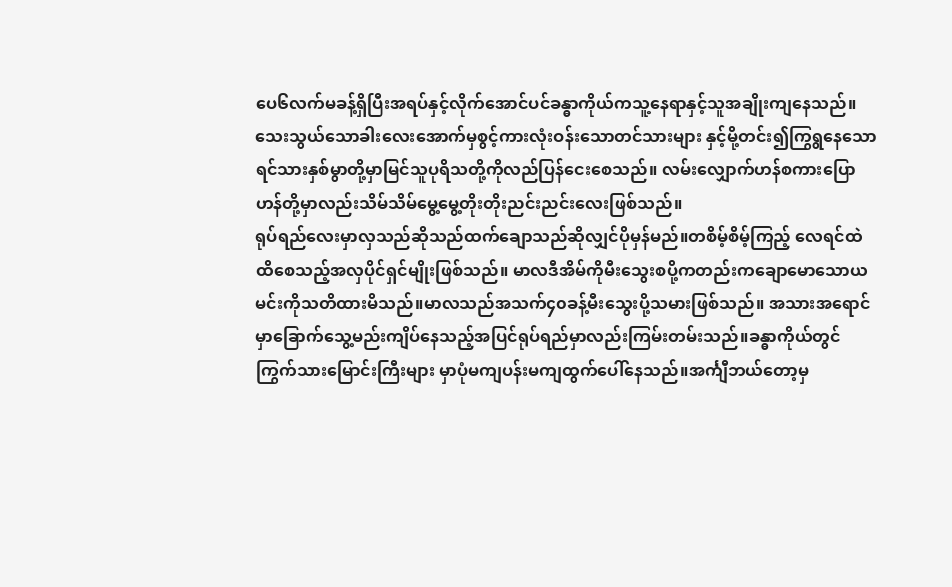ပေ၆လက်မခန့်ရှိပြီးအရပ်နှင့်လိုက်အောင်ပင်ခန္ဓာကိုယ်ကသူ့နေရာနှင့်သူအချိုးကျနေသည်။သေးသွယ်သောခါးလေးအောက်မှစွင့်ကားလုံးဝန်းသောတင်သားများ နှင့်မို့တင်း၍ကြွရွနေသောရင်သားနှစ်မွာတို့မှာမြင်သူပုရိသတို့ကိုလည်ပြန်ငေးစေသည်။ လမ်းလျှောက်ဟန်စကားပြောဟန်တို့မှာလည်းသိမ်သိမ်မွေ့မွေ့တိုးတိုးညင်းညင်းလေးဖြစ်သည်။
ရုပ်ရည်လေးမှာလှသည်ဆိုသည်ထက်ချောသည်ဆိုလျှင်ပိုမှန်မည်။တစိမ့်စိမ့်ကြည့် လေရင်ထဲထိစေသည့်အလှပိုင်ရှင်မျိုးဖြစ်သည်။ မာလဒီအိမ်ကိုမီးသွေးစပို့ကတည်းကချောမောသောယမင်းကိုသတိထားမိသည်။မာလသည်အသက်၄၀ခန့်မီးသွေးပို့သမားဖြစ်သည်။ အသားအရောင်မှာခြောက်သွေ့မည်းကျိပ်နေသည့်အပြင်ရုပ်ရည်မှာလည်းကြမ်းတမ်းသည်။ခန္ဓာကိုယ်တွင်ကြွက်သားမြောင်းကြီးများ မှာပုံမကျပန်းမကျထွက်ပေါ်နေသည်။အင်္ကျီဘယ်တော့မှ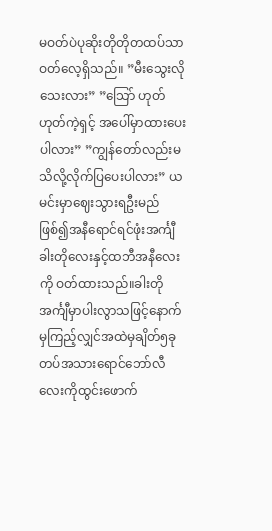မဝတ်ပဲပုဆိုးတိုတိုတထပ်သာဝတ်လေ့ရှိသည်။ ”မီးသွေးလိုသေးလား” ”သြော် ဟုတ် ဟုတ်ကဲ့ရှင့် အပေါ်မှာထားပေးပါလား” ”ကျွန်တော်လည်းမသိလို့လိုက်ပြပေးပါလား” ယမင်းမှာဈေးသွားရဦးမည်ဖြစ်၍အနီရောင်ရင်ဖုံးအင်္ကျီခါးတိုလေးနှင့်ထဘီအနီလေးကို ဝတ်ထားသည်။ခါးတိုအင်္ကျီမှာပါးလွာသဖြင့်နောက်မှကြည့်လျှင်အထဲမှချိတ်၅ခုတပ်အသားရောင်ဘော်လီလေးကိုထွင်းဖောက်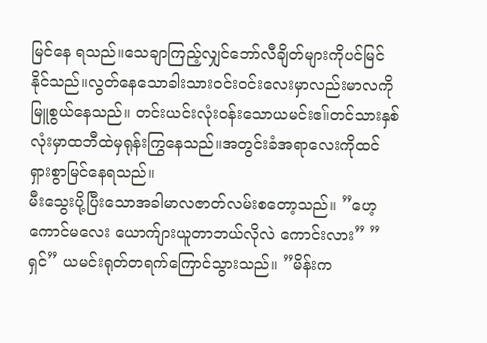မြင်နေ ရသည်။သေချာကြည့်လျှင်ဘော်လီချိတ်များကိုပင်မြင်နိုင်သည်။လွတ်နေသောခါးသားဝင်းဝင်းလေးမှာလည်းမာလကိုမြူစွယ်နေသည်။ တင်းယင်းလုံးဝန်းသောယမင်းဧ။်တင်သားနှစ်လုံးမှာထဘီထဲမှရုန်းကြွနေသည်။အတွင်းခံအရာလေးကိုထင်ရှားစွာမြင်နေရသည်။
မီးသွေးပို့ပြီးသောအခါမာလဇာတ်လမ်းစတော့သည်။ ”ဟေ့ ကောင်မလေး ယောက်ျားယူတာဘယ်လိုလဲ ကောင်းလား” ”ရှင်” ယမင်းရုတ်တရက်ကြောင်သွားသည်။ ”မိန်းက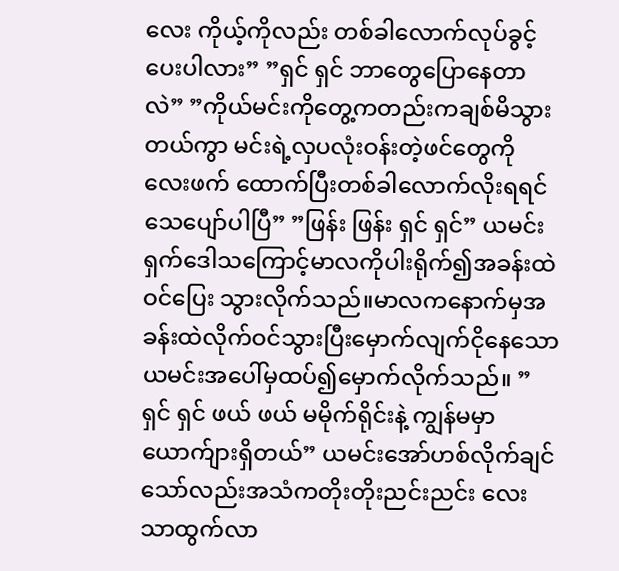လေး ကိုယ့်ကိုလည်း တစ်ခါလောက်လုပ်ခွင့်ပေးပါလား” ”ရှင် ရှင် ဘာတွေပြောနေတာလဲ” ”ကိုယ်မင်းကိုတွေ့ကတည်းကချစ်မိသွားတယ်ကွာ မင်းရဲ့လှပလုံးဝန်းတဲ့ဖင်တွေကိုလေးဖက် ထောက်ပြီးတစ်ခါလောက်လိုးရရင်သေပျော်ပါပြီ” ”ဖြန်း ဖြန်း ရှင် ရှင်” ယမင်းရှက်ဒေါသကြောင့်မာလကိုပါးရိုက်၍အခန်းထဲဝင်ပြေး သွားလိုက်သည်။မာလကနောက်မှအခန်းထဲလိုက်ဝင်သွားပြီးမှောက်လျက်ငိုနေသောယမင်းအပေါ်မှထပ်၍မှောက်လိုက်သည်။ ”ရှင် ရှင် ဖယ် ဖယ် မမိုက်ရိုင်းနဲ့ ကျွန်မမှာယောက်ျားရှိတယ်” ယမင်းအော်ဟစ်လိုက်ချင်သော်လည်းအသံကတိုးတိုးညင်းညင်း လေးသာထွက်လာ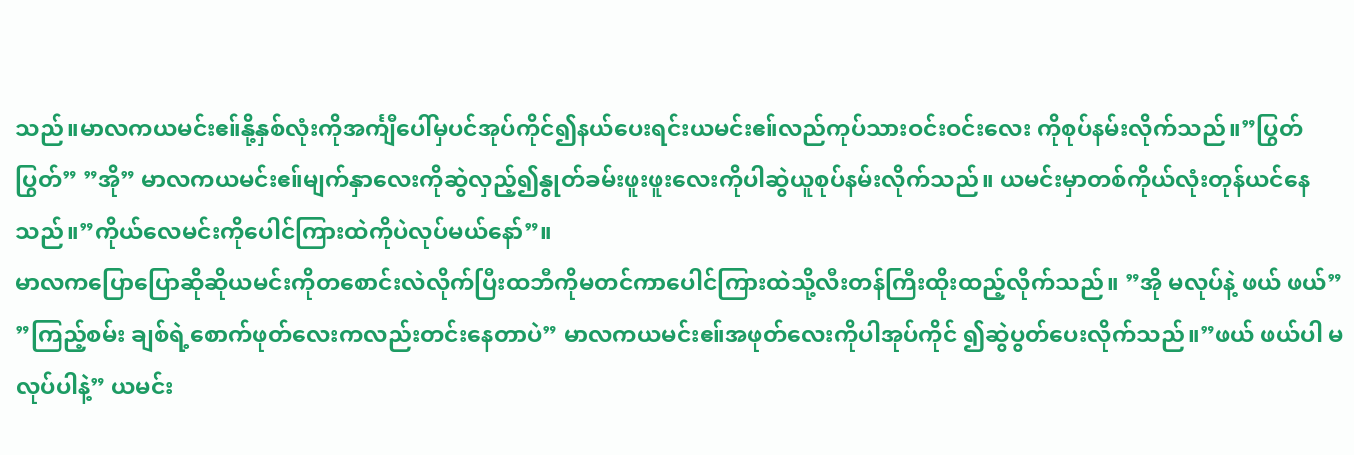သည်။မာလကယမင်းဧ။်နို့နှစ်လုံးကိုအင်္ကျီပေါ်မှပင်အုပ်ကိုင်၍နယ်ပေးရင်းယမင်းဧ။်လည်ကုပ်သားဝင်းဝင်းလေး ကိုစုပ်နမ်းလိုက်သည်။”ပြွတ် ပြွတ်” ”အို” မာလကယမင်းဧ။်မျက်နှာလေးကိုဆွဲလှည့်၍နွုတ်ခမ်းဖူးဖူးလေးကိုပါဆွဲယူစုပ်နမ်းလိုက်သည်။ ယမင်းမှာတစ်ကိုယ်လုံးတုန်ယင်နေသည်။”ကိုယ်လေမင်းကိုပေါင်ကြားထဲကိုပဲလုပ်မယ်နော်”။
မာလကပြောပြောဆိုဆိုယမင်းကိုတစောင်းလဲလိုက်ပြီးထဘီကိုမတင်ကာပေါင်ကြားထဲသို့လီးတန်ကြီးထိုးထည့်လိုက်သည်။ ”အို မလုပ်နဲ့ ဖယ် ဖယ်” ”ကြည့်စမ်း ချစ်ရဲ့စောက်ဖုတ်လေးကလည်းတင်းနေတာပဲ” မာလကယမင်းဧ။်အဖုတ်လေးကိုပါအုပ်ကိုင် ၍ဆွဲပွတ်ပေးလိုက်သည်။”ဖယ် ဖယ်ပါ မလုပ်ပါနဲ့” ယမင်း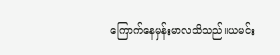ကြောက်နေမှန်းမာလသိသည်။ယမင်း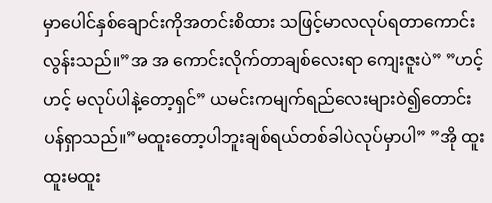မှာပေါင်နှစ်ချောင်းကိုအတင်းစိထား သဖြင့်မာလလုပ်ရတာကောင်းလွန်းသည်။”အ အ ကောင်းလိုက်တာချစ်လေးရာ ကျေးဇူးပဲ” ”ဟင့် ဟင့် မလုပ်ပါနဲ့တော့ရှင်” ယမင်းကမျက်ရည်လေးများဝဲ၍တောင်းပန်ရှာသည်။”မထူးတော့ပါဘူးချစ်ရယ်တစ်ခါပဲလုပ်မှာပါ” ”အို ထူးထူးမထူး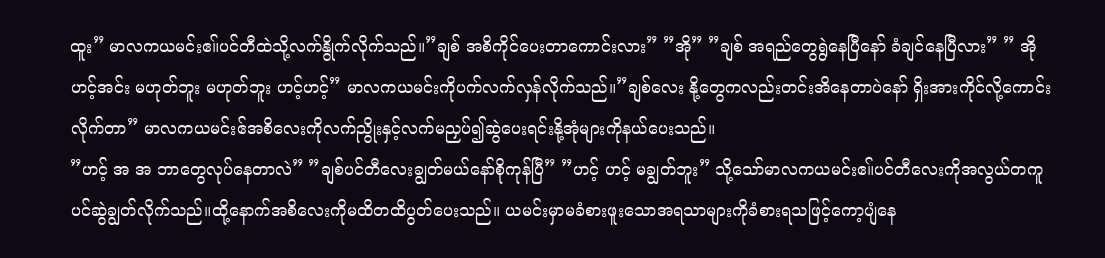ထူး” မာလကယမင်းဧ။်ပင်တီထဲသို့လက်နွိုက်လိုက်သည်။”ချစ် အစိကိုင်ပေးတာကောင်းလား” ”အို” ”ချစ် အရည်တွေရွဲနေပြီနော် ခံချင်နေပြီလား” ” အို ဟင့်အင်း မဟုတ်ဘူး မဟုတ်ဘူး ဟင့်ဟင့်” မာလကယမင်းကိုပက်လက်လှန်လိုက်သည်။”ချစ်လေး နို့တွေကလည်းတင်းအိနေတာပဲနော် ရှိးအားကိုင်လို့ကောင်းလိုက်တာ” မာလကယမင်းဧ်အစိလေးကိုလက်ညွိုးနှင့်လက်မညှပ်၍ဆွဲပေးရင်းနို့အုံများကိုနယ်ပေးသည်။
”ဟင့် အ အ ဘာတွေလုပ်နေတာလဲ” ”ချစ်ပင်တီလေးချွတ်မယ်နော်စိုကုန်ပြီ” ”ဟင့် ဟင့် မချွတ်ဘူး” သို့သော်မာလကယမင်းဧ။်ပင်တီလေးကိုအလွယ်တကူပင်ဆွဲချွတ်လိုက်သည်။ထို့နောက်အစိလေးကိုမထိတထိပွတ်ပေးသည်။ ယမင်းမှာမခံစားဖူးသောအရသာများကိုခံစားရသဖြင့်ကော့ပျံနေ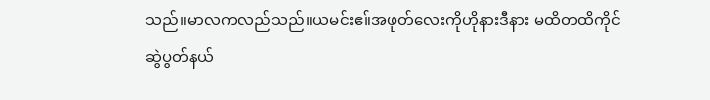သည်။မာလကလည်သည်။ယမင်းဧ။်အဖုတ်လေးကိုဟိုနားဒီနား မထိတထိကိုင်ဆွဲပွတ်နယ်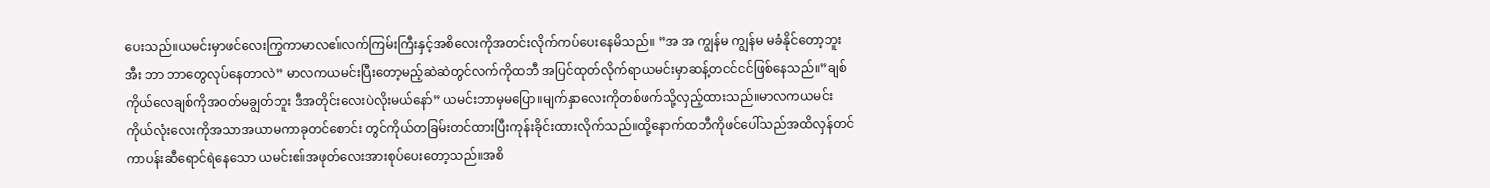ပေးသည်။ယမင်းမှာဖင်လေးကြွကာမာလဧ။်လက်ကြမ်းကြီးနှင့်အစိလေးကိုအတင်းလိုက်ကပ်ပေးနေမိသည်။ ”အ အ ကျွန်မ ကျွန်မ မခံနိုင်တော့ဘူး အီး ဘာ ဘာတွေလုပ်နေတာလဲ” မာလကယမင်းပြီးတော့မည့်ဆဲဆဲတွင်လက်ကိုထဘီ အပြင်ထုတ်လိုက်ရာယမင်းမှာဆန့်တငင်ငင်ဖြစ်နေသည်။”ချစ်ကိုယ်လေချစ်ကိုအဝတ်မချွတ်ဘူး ဒီအတိုင်းလေးပဲလိုးမယ်နော်” ယမင်းဘာမှမပြော။မျက်နှာလေးကိုတစ်ဖက်သို့လှည့်ထားသည်။မာလကယမင်းကိုယ်လုံးလေးကိုအသာအယာမကာခုတင်စောင်း တွင်ကိုယ်တခြမ်းတင်ထားပြီးကုန်းခိုင်းထားလိုက်သည်။ထို့နောက်ထဘီကိုဖင်ပေါ်သည်အထိလှန်တင်ကာပန်းဆီရောင်ရဲနေသော ယမင်းဧ။်အဖုတ်လေးအားစုပ်ပေးတော့သည်။အစိ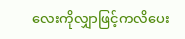လေးကိုလျှာဖြင့်ကလိပေး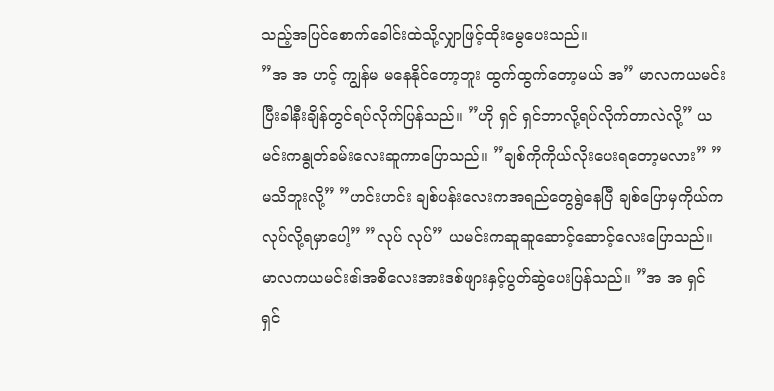သည့်အပြင်စောက်ခေါင်းထဲသို့လျှာဖြင့်ထိုးမွေပေးသည်။
”အ အ ဟင့် ကျွန်မ မနေနိုင်တော့ဘူး ထွက်ထွက်တော့မယ် အ” မာလကယမင်းပြီးခါနီးချိန်တွင်ရပ်လိုက်ပြန်သည်။ ”ဟို ရှင် ရှင်ဘာလို့ရပ်လိုက်တာလဲလို့” ယမင်းကနွုတ်ခမ်းလေးဆူကာပြောသည်။ ”ချစ်ကိုကိုယ်လိုးပေးရတော့မလား” ”မသိဘူးလို့” ”ဟင်းဟင်း ချစ်ပန်းလေးကအရည်တွေရွဲနေပြီ ချစ်ပြောမှကိုယ်ကလုပ်လို့ရမှာပေါ့” ”လုပ် လုပ်” ယမင်းကဆူဆူဆောင့်ဆောင့်လေးပြောသည်။မာလကယမင်းဧ၊်အစိလေးအားဒစ်ဖျားနှင့်ပွတ်ဆွဲပေးပြန်သည်။ ”အ အ ရှင် ရှင်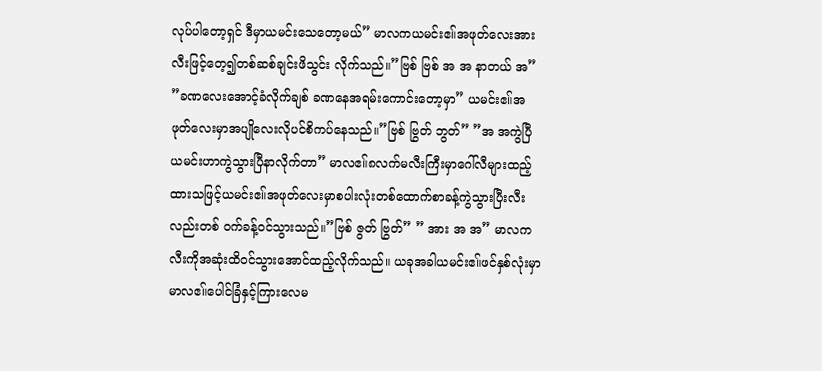လုပ်ပါတော့ရှင် ဒီမှာယမင်းသေတော့မယ်” မာလကယမင်းဧ။်အဖုတ်လေးအားလီးဖြင့်တေ့၍တစ်ဆစ်ချင်းဖိသွင်း လိုက်သည်။”ဗြစ် ဗြစ် အ အ နာတယ် အ” ”ခဏလေးအောင့်ခံလိုက်ချစ် ခဏနေအရမ်းကောင်းတော့မှာ” ယမင်းဧ။်အဖုတ်လေးမှာအပျိုလေးလိုပင်စိကပ်နေသည်။”ဗြစ် ဗြွတ် ဘွတ်” ”အ အကွဲပြီ ယမင်းဟာကွဲသွားပြီနာလိုက်တာ” မာလဧ။်၈လက်မလီးကြီးမှာဂေါ်လီများထည့်ထားသဖြင့်ယမင်းဧ။်အဖုတ်လေးမှာစပါးလုံးတစ်ထောက်စာခန့်ကွဲသွားပြီးလီးလည်းတစ် ဝက်ခန့်ဝင်သွားသည်။”ဗြစ် ဇွတ် ဗြွတ်” ” အား အ အ” မာလကလီးကိုအဆုံးထိဝင်သွားအောင်ထည့်လိုက်သည်။ ယခုအခါယမင်းဧ။်ဖင်နှစ်လုံးမှာမာလဧ။်ပေါင်ခြံနှင့်ကြားလေမ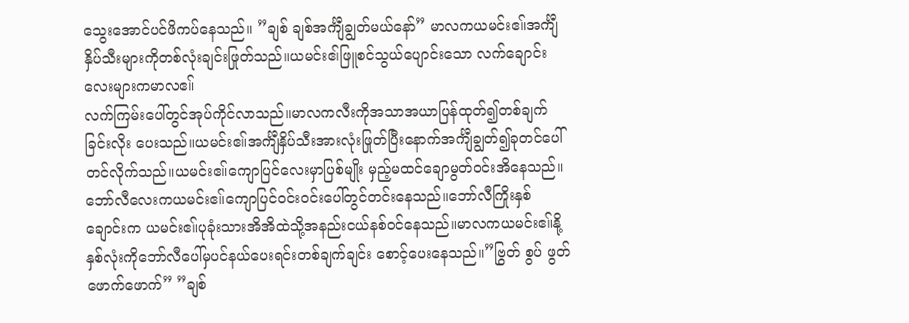သွေးအောင်ပင်ဖိကပ်နေသည်။ ”ချစ် ချစ်အင်္ကျီချွတ်မယ်နော်” မာလကယမင်းဧ။်အင်္ကျီနှိပ်သီးများကိုတစ်လုံးချင်းဖြုတ်သည်။ယမင်းဧ၊်ဖြူစင်သွယ်ပျောင်းသော လက်ချောင်းလေးများကမာလဧ။်
လက်ကြမ်းပေါ်တွင်အုပ်ကိုင်လာသည်။မာလကလီးကိုအသာအယာပြန်ထုတ်၍တစ်ချက်ခြင်းလိုး ပေးသည်။ယမင်းဧ။်အင်္ကျီနှိပ်သီးအားလုံးဖြုတ်ပြီးနောက်အင်္ကျီချွတ်၍ခုတင်ပေါ်တင်လိုက်သည်။ယမင်းဧ။်ကျောပြင်လေးမှာပြစ်မျိုး မှည့်မထင်ချောမွတ်ဝင်းအိနေသည်။ဘော်လီလေးကယမင်းဧ။်ကျောပြင်ဝင်းဝင်းပေါ်တွင်တင်းနေသည်။ဘော်လီကြိုးနှစ်ချောင်းက ယမင်းဧ။်ပုခုံးသားအိအိထဲသို့အနည်းငယ်နစ်ဝင်နေသည်။မာလကယမင်းဧ။်နို့နှစ်လုံးကိုဘော်လီပေါ်မှပင်နယ်ပေးရင်းတစ်ချက်ချင်း စောင့်ပေးနေသည်။”ဗြွတ် စွပ် ဖွတ် ဖောက်ဖောက်” ”ချစ်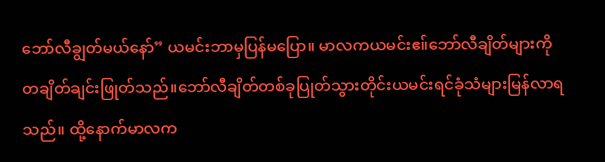ဘော်လီချွတ်မယ်နော်” ယမင်းဘာမှပြန်မပြော။ မာလကယမင်းဧ။်ဘော်လီချိတ်များကိုတချိတ်ချင်းဖြုတ်သည်။ဘော်လီချိတ်တစ်ခုပြုတ်သွားတိုင်းယမင်းရင်ခုံသံများမြန်လာရသည်။ ထို့နောက်မာလက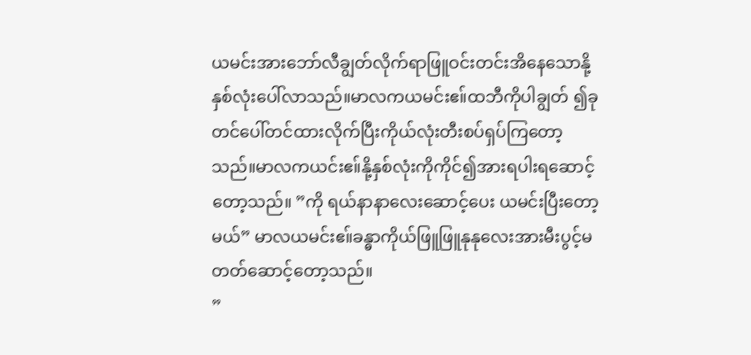ယမင်းအားဘော်လီချွတ်လိုက်ရာဖြူဝင်းတင်းအိနေသောနို့နှစ်လုံးပေါ်လာသည်။မာလကယမင်းဧ။်ထဘီကိုပါချွတ် ၍ခုတင်ပေါ်တင်ထားလိုက်ပြီးကိုယ်လုံးတီးစပ်ရှပ်ကြတော့သည်။မာလကယင်းဧ။်နို့နှစ်လုံးကိုကိုင်၍အားရပါးရဆောင့်တော့သည်။ ”ကို ရယ်နာနာလေးဆောင့်ပေး ယမင်းပြီးတော့မယ်” မာလယမင်းဧ။်ခန္ဓာကိုယ်ဖြူဖြူနုနုလေးအားမီးပွင့်မတတ်ဆောင့်တော့သည်။
”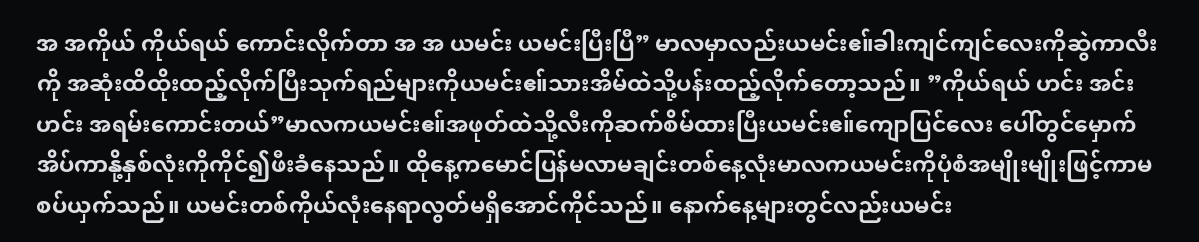အ အကိုယ် ကိုယ်ရယ် ကောင်းလိုက်တာ အ အ ယမင်း ယမင်းပြီးပြီ” မာလမှာလည်းယမင်းဧ။်ခါးကျင်ကျင်လေးကိုဆွဲကာလီးကို အဆုံးထိထိုးထည့်လိုက်ပြီးသုက်ရည်များကိုယမင်းဧ။်သားအိမ်ထဲသို့ပန်းထည့်လိုက်တော့သည်။ ”ကိုယ်ရယ် ဟင်း အင်း ဟင်း အရမ်းကောင်းတယ်”မာလကယမင်းဧ။်အဖုတ်ထဲသို့လီးကိုဆက်စိမ်ထားပြီးယမင်းဧ။်ကျောပြင်လေး ပေါ်တွင်မှောက်အိပ်ကာနို့နှစ်လုံးကိုကိုင်၍ဖီးခံနေသည်။ ထိုနေ့ကမောင်ပြန်မလာမချင်းတစ်နေ့လုံးမာလကယမင်းကိုပုံစံအမျိုးမျိုးဖြင့်ကာမစပ်ယှက်သည်။ ယမင်းတစ်ကိုယ်လုံးနေရာလွတ်မရှိအောင်ကိုင်သည်။ နောက်နေ့များတွင်လည်းယမင်း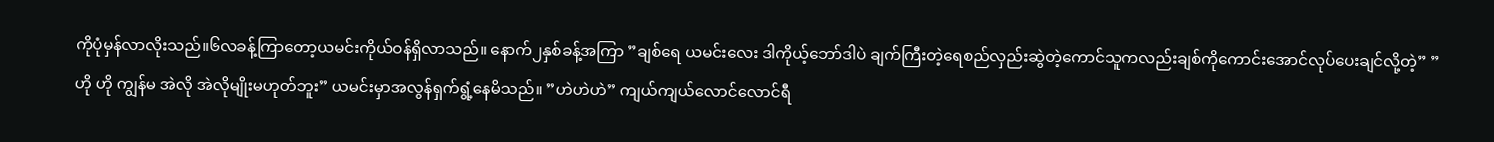ကိုပုံမှန်လာလိုးသည်။၆လခန့်ကြာတော့ယမင်းကိုယ်ဝန်ရှိလာသည်။ နောက်၂နှစ်ခန့်အကြာ ”ချစ်ရေ ယမင်းလေး ဒါကိုယ့်ဘော်ဒါပဲ ချက်ကြီးတဲ့ရေစည်လှည်းဆွဲတဲ့ကောင်သူကလည်းချစ်ကိုကောင်းအောင်လုပ်ပေးချင်လို့တဲ့” ”ဟို ဟို ကျွန်မ အဲလို အဲလိုမျိုးမဟုတ်ဘူး” ယမင်းမှာအလွန်ရှက်ရွံ့နေမိသည်။ ”ဟဲဟဲဟဲ” ကျယ်ကျယ်လောင်လောင်ရီ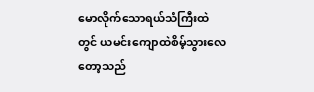မောလိုက်သောရယ်သံကြီးထဲတွင် ယမင်းကျောထဲစိမ့်သွားလေတော့သည်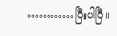…………ပြီးပါပြီ။